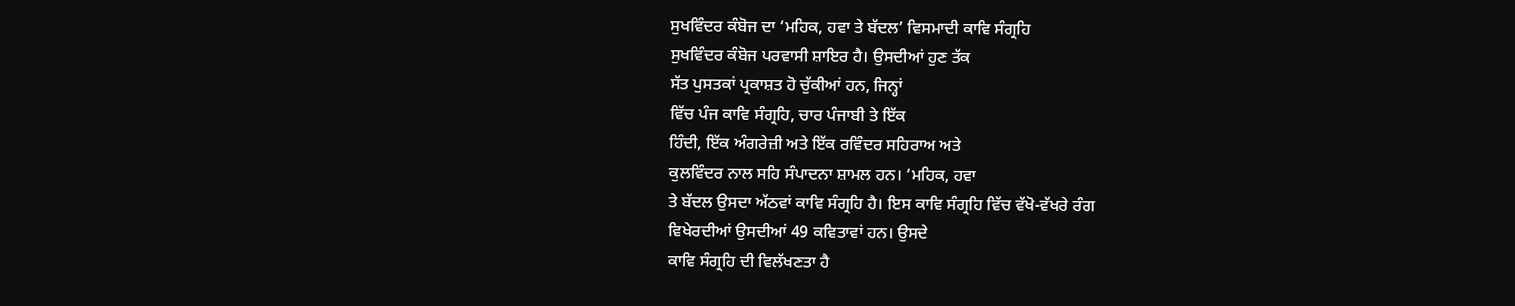ਸੁਖਵਿੰਦਰ ਕੰਬੋਜ ਦਾ ‘ਮਹਿਕ, ਹਵਾ ਤੇ ਬੱਦਲ’ ਵਿਸਮਾਦੀ ਕਾਵਿ ਸੰਗ੍ਰਹਿ
ਸੁਖਵਿੰਦਰ ਕੰਬੋਜ ਪਰਵਾਸੀ ਸ਼ਾਇਰ ਹੈ। ਉਸਦੀਆਂ ਹੁਣ ਤੱਕ
ਸੱਤ ਪੁਸਤਕਾਂ ਪ੍ਰਕਾਸ਼ਤ ਹੋ ਚੁੱਕੀਆਂ ਹਨ, ਜਿਨ੍ਹਾਂ
ਵਿੱਚ ਪੰਜ ਕਾਵਿ ਸੰਗ੍ਰਹਿ, ਚਾਰ ਪੰਜਾਬੀ ਤੇ ਇੱਕ
ਹਿੰਦੀ, ਇੱਕ ਅੰਗਰੇਜ਼ੀ ਅਤੇ ਇੱਕ ਰਵਿੰਦਰ ਸਹਿਰਾਅ ਅਤੇ
ਕੁਲਵਿੰਦਰ ਨਾਲ ਸਹਿ ਸੰਪਾਦਨਾ ਸ਼ਾਮਲ ਹਨ। ‘ਮਹਿਕ, ਹਵਾ
ਤੇ ਬੱਦਲ ਉਸਦਾ ਅੱਠਵਾਂ ਕਾਵਿ ਸੰਗ੍ਰਹਿ ਹੈ। ਇਸ ਕਾਵਿ ਸੰਗ੍ਰਹਿ ਵਿੱਚ ਵੱਖੋ-ਵੱਖਰੇ ਰੰਗ
ਵਿਖੇਰਦੀਆਂ ਉਸਦੀਆਂ 49 ਕਵਿਤਾਵਾਂ ਹਨ। ਉਸਦੇ
ਕਾਵਿ ਸੰਗ੍ਰਹਿ ਦੀ ਵਿਲੱਖਣਤਾ ਹੈ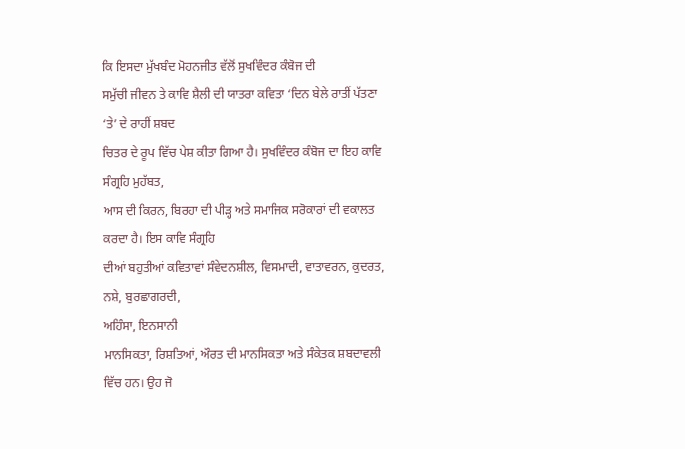ਕਿ ਇਸਦਾ ਮੁੱਖਬੰਦ ਮੋਹਨਜੀਤ ਵੱਲੋਂ ਸੁਖਵਿੰਦਰ ਕੰਬੋਜ ਦੀ
ਸਮੁੱਚੀ ਜੀਵਨ ਤੇ ਕਾਵਿ ਸ਼ੈਲੀ ਦੀ ਯਾਤਰਾ ਕਵਿਤਾ ‘ਦਿਨ ਬੇਲੇ ਰਾਤੀਂ ਪੱਤਣਾ ‘ਤੇ’ ਦੇ ਰਾਹੀਂ ਸ਼ਬਦ
ਚਿਤਰ ਦੇ ਰੂਪ ਵਿੱਚ ਪੇਸ਼ ਕੀਤਾ ਗਿਆ ਹੈ। ਸੁਖਵਿੰਦਰ ਕੰਬੋਜ ਦਾ ਇਹ ਕਾਵਿ ਸੰਗ੍ਰਹਿ ਮੁਹੱਬਤ,
ਆਸ ਦੀ ਕਿਰਨ, ਬਿਰਹਾ ਦੀ ਪੀੜ੍ਹ ਅਤੇ ਸਮਾਜਿਕ ਸਰੋਕਾਰਾਂ ਦੀ ਵਕਾਲਤ ਕਰਦਾ ਹੈ। ਇਸ ਕਾਵਿ ਸੰਗ੍ਰਹਿ
ਦੀਆਂ ਬਹੁਤੀਆਂ ਕਵਿਤਾਵਾਂ ਸੰਵੇਦਨਸ਼ੀਲ, ਵਿਸਮਾਦੀ, ਵਾਤਾਵਰਨ, ਕੁਦਰਤ,
ਨਸ਼ੇ, ਬੁਰਛਾਗਰਦੀ,
ਅਹਿੰਸਾ, ਇਨਸਾਨੀ
ਮਾਨਸਿਕਤਾ, ਰਿਸ਼ਤਿਆਂ, ਔਰਤ ਦੀ ਮਾਨਸਿਕਤਾ ਅਤੇ ਸੰਕੇਤਕ ਸ਼ਬਦਾਵਲੀ ਵਿੱਚ ਹਨ। ਉਹ ਜੋ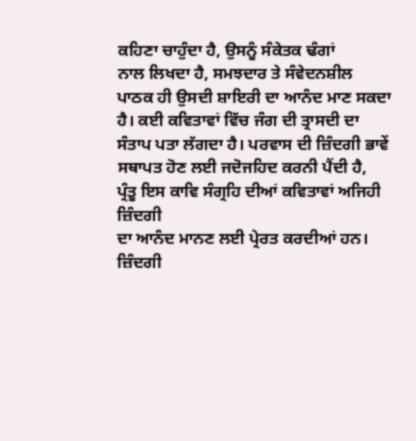ਕਹਿਣਾ ਚਾਹੁੰਦਾ ਹੈ, ਉਸਨੂੰ ਸੰਕੇਤਕ ਢੰਗਾਂ
ਨਾਲ ਲਿਖਦਾ ਹੈ, ਸਮਝਦਾਰ ਤੇ ਸੰਵੇਦਨਸ਼ੀਲ
ਪਾਠਕ ਹੀ ਉਸਦੀ ਸ਼ਾਇਰੀ ਦਾ ਆਨੰਦ ਮਾਣ ਸਕਦਾ ਹੈ। ਕਈ ਕਵਿਤਾਵਾਂ ਵਿੱਚ ਜੰਗ ਦੀ ਤ੍ਰਾਸਦੀ ਦਾ
ਸੰਤਾਪ ਪਤਾ ਲੱਗਦਾ ਹੈ। ਪਰਵਾਸ ਦੀ ਜ਼ਿੰਦਗੀ ਭਾਵੇਂ ਸਥਾਪਤ ਹੋਣ ਲਈ ਜਦੋਜਹਿਦ ਕਰਨੀ ਪੈਂਦੀ ਹੈ,
ਪ੍ਰੰਤੂ ਇਸ ਕਾਵਿ ਸੰਗ੍ਰਹਿ ਦੀਆਂ ਕਵਿਤਾਵਾਂ ਅਜਿਹੀ ਜ਼ਿੰਦਗੀ
ਦਾ ਆਨੰਦ ਮਾਨਣ ਲਈ ਪ੍ਰੇਰਤ ਕਰਦੀਆਂ ਹਨ। ਜ਼ਿੰਦਗੀ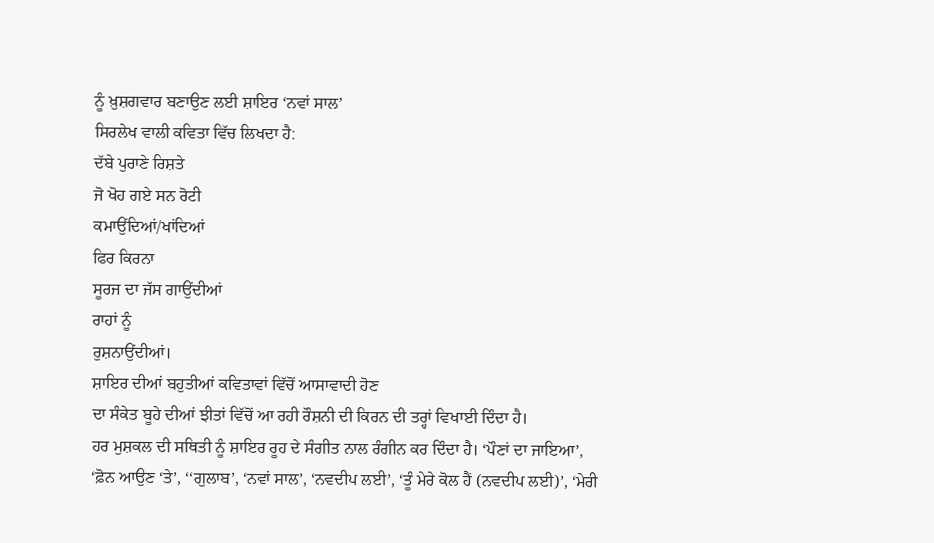ਨੂੰ ਖ਼ੁਸ਼ਗਵਾਰ ਬਣਾਉਣ ਲਈ ਸ਼ਾਇਰ ‘ਨਵਾਂ ਸਾਲ’
ਸਿਰਲੇਖ ਵਾਲੀ ਕਵਿਤਾ ਵਿੱਚ ਲਿਖਦਾ ਹੈ:
ਦੱਬੇ ਪੁਰਾਣੇ ਰਿਸ਼ਤੇ
ਜੋ ਖੋਹ ਗਏ ਸਨ ਰੋਟੀ
ਕਮਾਉਂਦਿਆਂ/ਖਾਂਦਿਆਂ
ਫਿਰ ਕਿਰਨਾ
ਸੂਰਜ ਦਾ ਜੱਸ ਗਾਉਂਦੀਆਂ
ਰਾਹਾਂ ਨੂੰ
ਰੁਸ਼ਨਾਉਂਦੀਆਂ।
ਸ਼ਾਇਰ ਦੀਆਂ ਬਹੁਤੀਆਂ ਕਵਿਤਾਵਾਂ ਵਿੱਚੋਂ ਆਸਾਵਾਦੀ ਹੋਣ
ਦਾ ਸੰਕੇਤ ਬੂਹੇ ਦੀਆਂ ਝੀਤਾਂ ਵਿੱਚੋਂ ਆ ਰਹੀ ਰੌਸ਼ਨੀ ਦੀ ਕਿਰਨ ਦੀ ਤਰ੍ਹਾਂ ਵਿਖਾਈ ਦਿੰਦਾ ਹੈ।
ਹਰ ਮੁਸ਼ਕਲ ਦੀ ਸਥਿਤੀ ਨੂੰ ਸ਼ਾਇਰ ਰੂਹ ਦੇ ਸੰਗੀਤ ਨਾਲ ਰੰਗੀਨ ਕਰ ਦਿੰਦਾ ਹੈ। ‘ਪੌਣਾਂ ਦਾ ਜਾਇਆ’,
‘ਫ਼ੋਨ ਆਉਣ ‘ਤੇ’, ‘‘ਗੁਲਾਬ’, ‘ਨਵਾਂ ਸਾਲ’, ‘ਨਵਦੀਪ ਲਈ’, ‘ਤੂੰ ਮੇਰੇ ਕੋਲ ਹੈਂ (ਨਵਦੀਪ ਲਈ)’, ‘ਮੇਰੀ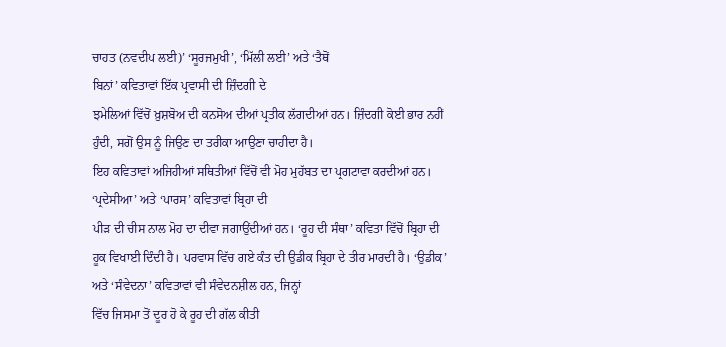ਚਾਹਤ (ਨਵਦੀਪ ਲਈ)’ ‘ਸੂਰਜਮੁਖੀ’, ‘ਮਿੱਲੀ ਲਈ’ ਅਤੇ ‘ਤੈਥੋਂ
ਬਿਨਾਂ’ ਕਵਿਤਾਵਾਂ ਇੱਕ ਪ੍ਰਵਾਸੀ ਦੀ ਜ਼ਿੰਦਗੀ ਦੇ
ਝਮੇਲਿਆਂ ਵਿੱਚੋਂ ਖ਼ੁਸ਼ਬੋਅ ਦੀ ਕਨਸੋਅ ਦੀਆਂ ਪ੍ਰਤੀਕ ਲੱਗਦੀਆਂ ਹਨ। ਜ਼ਿੰਦਗੀ ਕੋਈ ਭਾਰ ਨਹੀਂ
ਹੁੰਦੀ, ਸਗੋਂ ਉਸ ਨੂੰ ਜਿਉਣ ਦਾ ਤਰੀਕਾ ਆਉਣਾ ਚਾਹੀਦਾ ਹੈ।
ਇਹ ਕਵਿਤਾਵਾਂ ਅਜਿਹੀਆਂ ਸਥਿਤੀਆਂ ਵਿੱਚੋਂ ਵੀ ਮੋਹ ਮੁਹੱਬਤ ਦਾ ਪ੍ਰਗਟਾਵਾ ਕਰਦੀਆਂ ਹਨ।
‘ਪ੍ਰਦੇਸੀਆ’ ਅਤੇ ‘ਪਾਰਸ’ ਕਵਿਤਾਵਾਂ ਬ੍ਰਿਹਾ ਦੀ
ਪੀੜ ਦੀ ਚੀਸ ਨਾਲ ਮੋਹ ਦਾ ਦੀਵਾ ਜਗਾਉਂਦੀਆਂ ਹਨ। ‘ਰੂਹ ਦੀ ਸੰਥਾ’ ਕਵਿਤਾ ਵਿੱਚੋਂ ਬ੍ਰਿਹਾ ਦੀ
ਹੂਕ ਵਿਖਾਈ ਦਿੰਦੀ ਹੈ। ਪਰਵਾਸ ਵਿੱਚ ਗਏ ਕੰਤ ਦੀ ਉਡੀਕ ਬ੍ਰਿਹਾ ਦੇ ਤੀਰ ਮਾਰਦੀ ਹੈ। ‘ਉਡੀਕ’
ਅਤੇ ‘ਸੰਵੇਦਨਾ’ ਕਵਿਤਾਵਾਂ ਵੀ ਸੰਵੇਦਨਸ਼ੀਲ ਹਨ, ਜਿਨ੍ਹਾਂ
ਵਿੱਚ ਜਿਸਮਾ ਤੋਂ ਦੂਰ ਹੋ ਕੇ ਰੂਹ ਦੀ ਗੱਲ ਕੀਤੀ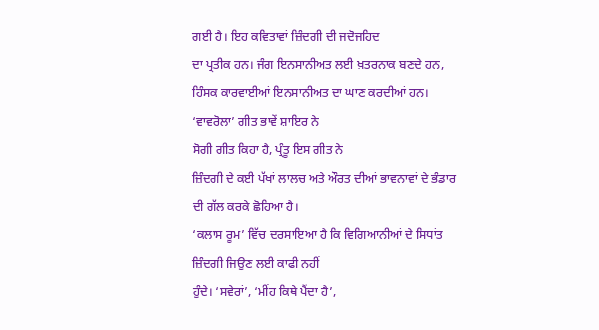ਗਈ ਹੈ। ਇਹ ਕਵਿਤਾਵਾਂ ਜ਼ਿੰਦਗੀ ਦੀ ਜਦੋਜਹਿਦ
ਦਾ ਪ੍ਰਤੀਕ ਹਨ। ਜੰਗ ਇਨਸਾਨੀਅਤ ਲਈ ਖ਼ਤਰਨਾਕ ਬਣਦੇ ਹਨ, ਹਿੰਸਕ ਕਾਰਵਾਈਆਂ ਇਨਸਾਨੀਅਤ ਦਾ ਘਾਣ ਕਰਦੀਆਂ ਹਨ। ‘ਵਾਵਰੋਲਾ’ ਗੀਤ ਭਾਵੇਂ ਸ਼ਾਇਰ ਨੇ
ਸੋਗੀ ਗੀਤ ਕਿਹਾ ਹੈ, ਪ੍ਰੰਤੂ ਇਸ ਗੀਤ ਨੇ
ਜ਼ਿੰਦਗੀ ਦੇ ਕਈ ਪੱਖਾਂ ਲਾਲਚ ਅਤੇ ਔਰਤ ਦੀਆਂ ਭਾਵਨਾਵਾਂ ਦੇ ਭੰਡਾਰ ਦੀ ਗੱਲ ਕਰਕੇ ਛੋਹਿਆ ਹੈ।
‘ਕਲਾਸ ਰੂਮ’ ਵਿੱਚ ਦਰਸਾਇਆ ਹੈ ਕਿ ਵਿਗਿਆਨੀਆਂ ਦੇ ਸਿਧਾਂਤ ਜ਼ਿੰਦਗੀ ਜਿਉਣ ਲਈ ਕਾਫੀ ਨਹੀਂ
ਹੁੰਦੇ। ‘ਸਵੇਰਾਂ’, ‘ਮੀਂਹ ਕਿਥੇ ਪੈਂਦਾ ਹੈ’,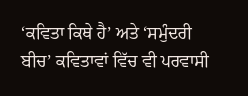‘ਕਵਿਤਾ ਕਿਥੇ ਹੈ’ ਅਤੇ ‘ਸਮੁੰਦਰੀ ਬੀਚ’ ਕਵਿਤਾਵਾਂ ਵਿੱਚ ਵੀ ਪਰਵਾਸੀ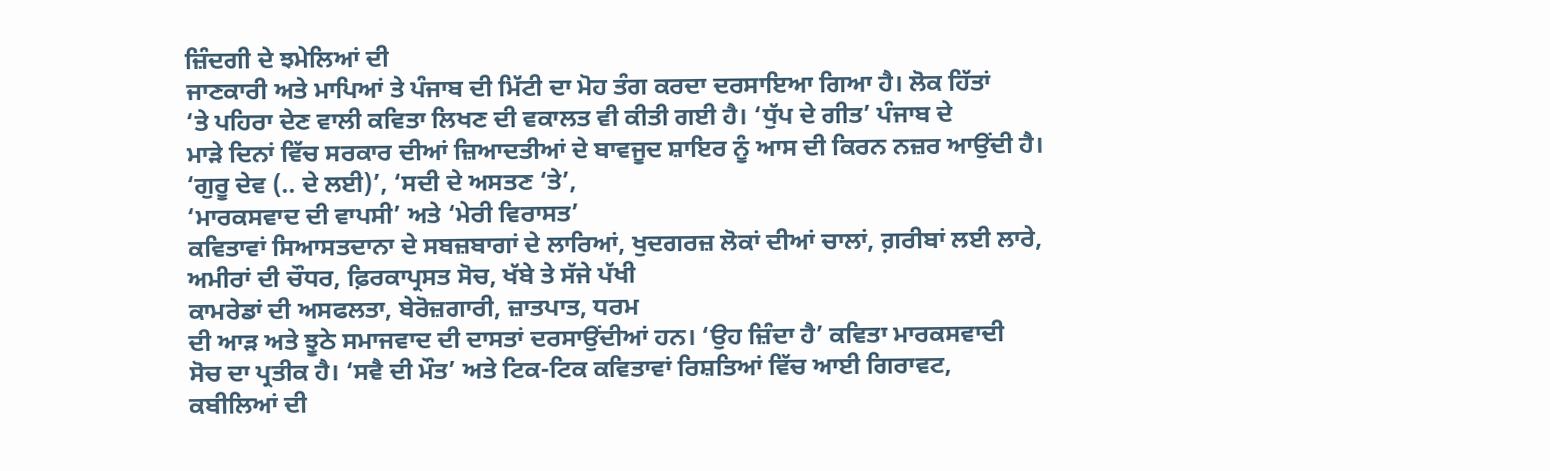ਜ਼ਿੰਦਗੀ ਦੇ ਝਮੇਲਿਆਂ ਦੀ
ਜਾਣਕਾਰੀ ਅਤੇ ਮਾਪਿਆਂ ਤੇ ਪੰਜਾਬ ਦੀ ਮਿੱਟੀ ਦਾ ਮੋਹ ਤੰਗ ਕਰਦਾ ਦਰਸਾਇਆ ਗਿਆ ਹੈ। ਲੋਕ ਹਿੱਤਾਂ
‘ਤੇ ਪਹਿਰਾ ਦੇਣ ਵਾਲੀ ਕਵਿਤਾ ਲਿਖਣ ਦੀ ਵਕਾਲਤ ਵੀ ਕੀਤੀ ਗਈ ਹੈ। ‘ਧੁੱਪ ਦੇ ਗੀਤ’ ਪੰਜਾਬ ਦੇ
ਮਾੜੇ ਦਿਨਾਂ ਵਿੱਚ ਸਰਕਾਰ ਦੀਆਂ ਜ਼ਿਆਦਤੀਆਂ ਦੇ ਬਾਵਜੂਦ ਸ਼ਾਇਰ ਨੂੰ ਆਸ ਦੀ ਕਿਰਨ ਨਜ਼ਰ ਆਉਂਦੀ ਹੈ।
‘ਗੁਰੂ ਦੇਵ (.. ਦੇ ਲਈ)’, ‘ਸਦੀ ਦੇ ਅਸਤਣ ‘ਤੇ’,
‘ਮਾਰਕਸਵਾਦ ਦੀ ਵਾਪਸੀ’ ਅਤੇ ‘ਮੇਰੀ ਵਿਰਾਸਤ’
ਕਵਿਤਾਵਾਂ ਸਿਆਸਤਦਾਨਾ ਦੇ ਸਬਜ਼ਬਾਗਾਂ ਦੇ ਲਾਰਿਆਂ, ਖੁਦਗਰਜ਼ ਲੋਕਾਂ ਦੀਆਂ ਚਾਲਾਂ, ਗ਼ਰੀਬਾਂ ਲਈ ਲਾਰੇ,
ਅਮੀਰਾਂ ਦੀ ਚੌਧਰ, ਫ਼ਿਰਕਾਪ੍ਰਸਤ ਸੋਚ, ਖੱਬੇ ਤੇ ਸੱਜੇ ਪੱਖੀ
ਕਾਮਰੇਡਾਂ ਦੀ ਅਸਫਲਤਾ, ਬੇਰੋਜ਼ਗਾਰੀ, ਜ਼ਾਤਪਾਤ, ਧਰਮ
ਦੀ ਆੜ ਅਤੇ ਝੂਠੇ ਸਮਾਜਵਾਦ ਦੀ ਦਾਸਤਾਂ ਦਰਸਾਉਂਦੀਆਂ ਹਨ। ‘ਉਹ ਜ਼ਿੰਦਾ ਹੈ’ ਕਵਿਤਾ ਮਾਰਕਸਵਾਦੀ
ਸੋਚ ਦਾ ਪ੍ਰਤੀਕ ਹੈ। ‘ਸਵੈ ਦੀ ਮੌਤ’ ਅਤੇ ਟਿਕ-ਟਿਕ ਕਵਿਤਾਵਾਂ ਰਿਸ਼ਤਿਆਂ ਵਿੱਚ ਆਈ ਗਿਰਾਵਟ,
ਕਬੀਲਿਆਂ ਦੀ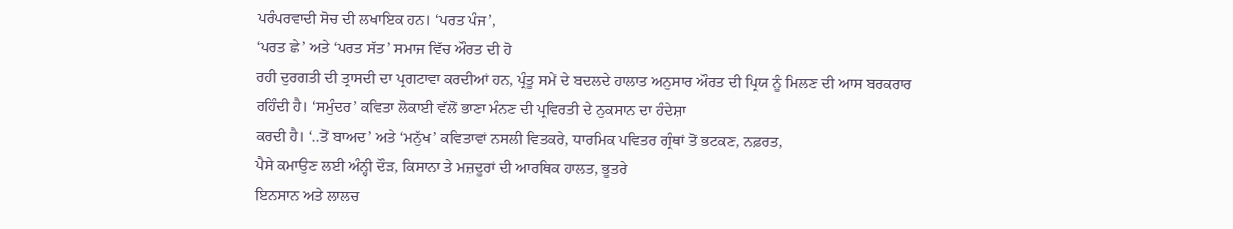ਪਰੰਪਰਵਾਦੀ ਸੋਚ ਦੀ ਲਖਾਇਕ ਹਨ। ‘ਪਰਤ ਪੰਜ’,
‘ਪਰਤ ਛੇ’ ਅਤੇ ‘ਪਰਤ ਸੱਤ’ ਸਮਾਜ ਵਿੱਚ ਔਰਤ ਦੀ ਹੋ
ਰਹੀ ਦੁਰਗਤੀ ਦੀ ਤ੍ਰਾਸਦੀ ਦਾ ਪ੍ਰਗਟਾਵਾ ਕਰਦੀਆਂ ਹਨ, ਪ੍ਰੰਤੂ ਸਮੇਂ ਦੇ ਬਦਲਦੇ ਹਾਲਾਤ ਅਨੁਸਾਰ ਔਰਤ ਦੀ ਪ੍ਰਿਯ ਨੂੰ ਮਿਲਣ ਦੀ ਆਸ ਬਰਕਰਾਰ
ਰਹਿੰਦੀ ਹੈ। ‘ਸਮੁੰਦਰ’ ਕਵਿਤਾ ਲੋਕਾਈ ਵੱਲੋਂ ਭਾਣਾ ਮੰਨਣ ਦੀ ਪ੍ਰਵਿਰਤੀ ਦੇ ਨੁਕਸਾਨ ਦਾ ਹੰਦੇਸ਼ਾ
ਕਰਦੀ ਹੈ। ‘..ਤੋਂ ਬਾਅਦ’ ਅਤੇ ‘ਮਨੁੱਖ’ ਕਵਿਤਾਵਾਂ ਨਸਲੀ ਵਿਤਕਰੇ, ਧਾਰਮਿਕ ਪਵਿਤਰ ਗ੍ਰੰਥਾਂ ਤੋਂ ਭਟਕਣ, ਨਫ਼ਰਤ,
ਪੈਸੇ ਕਮਾਉਣ ਲਈ ਅੰਨ੍ਹੀ ਦੌੜ, ਕਿਸਾਨਾ ਤੇ ਮਜ਼ਦੂਰਾਂ ਦੀ ਆਰਥਿਕ ਹਾਲਤ, ਭੂਤਰੇ
ਇਨਸਾਨ ਅਤੇ ਲਾਲਚ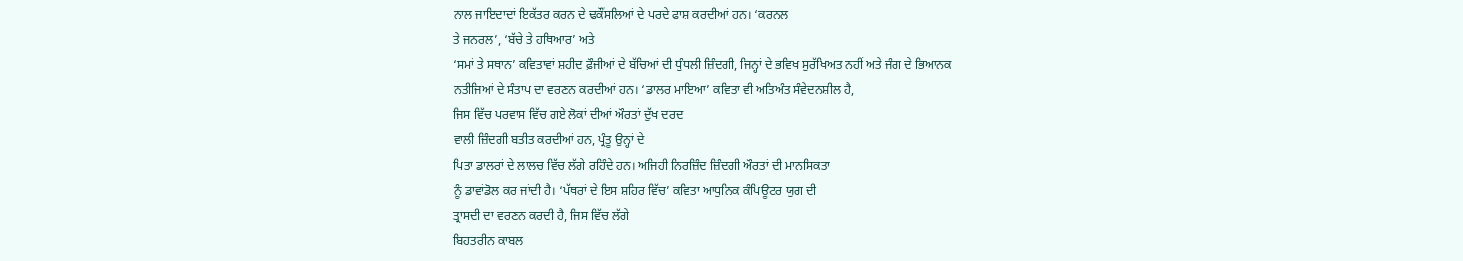ਨਾਲ ਜਾਇਦਾਦਾਂ ਇਕੱਤਰ ਕਰਨ ਦੇ ਢਕੌਂਸਲਿਆਂ ਦੇ ਪਰਦੇ ਫਾਸ਼ ਕਰਦੀਆਂ ਹਨ। ‘ਕਰਨਲ
ਤੇ ਜਨਰਲ’, ‘ਬੱਚੇ ਤੇ ਹਥਿਆਰ’ ਅਤੇ
‘ਸਮਾਂ ਤੇ ਸਥਾਨ’ ਕਵਿਤਾਵਾਂ ਸ਼ਹੀਦ ਫ਼ੌਜੀਆਂ ਦੇ ਬੱਚਿਆਂ ਦੀ ਧੁੰਧਲੀ ਜ਼ਿੰਦਗੀ, ਜਿਨ੍ਹਾਂ ਦੇ ਭਵਿਖ ਸੁਰੱਖਿਅਤ ਨਹੀਂ ਅਤੇ ਜੰਗ ਦੇ ਭਿਆਨਕ
ਨਤੀਜਿਆਂ ਦੇ ਸੰਤਾਪ ਦਾ ਵਰਣਨ ਕਰਦੀਆਂ ਹਨ। ‘ਡਾਲਰ ਮਾਇਆ’ ਕਵਿਤਾ ਵੀ ਅਤਿਅੰਤ ਸੰਵੇਦਨਸ਼ੀਲ ਹੈ,
ਜਿਸ ਵਿੱਚ ਪਰਵਾਸ ਵਿੱਚ ਗਏ ਲੋਕਾਂ ਦੀਆਂ ਔਰਤਾਂ ਦੁੱਖ ਦਰਦ
ਵਾਲੀ ਜ਼ਿੰਦਗੀ ਬਤੀਤ ਕਰਦੀਆਂ ਹਨ, ਪ੍ਰੰਤੂ ਉਨ੍ਹਾਂ ਦੇ
ਪਿਤਾ ਡਾਲਰਾਂ ਦੇ ਲਾਲਚ ਵਿੱਚ ਲੱਗੇ ਰਹਿੰਦੇ ਹਨ। ਅਜਿਹੀ ਨਿਰਜ਼ਿੰਦ ਜ਼ਿੰਦਗੀ ਔਰਤਾਂ ਦੀ ਮਾਨਸਿਕਤਾ
ਨੂੰ ਡਾਵਾਂਡੋਲ ਕਰ ਜਾਂਦੀ ਹੈ। ‘ਪੱਥਰਾਂ ਦੇ ਇਸ ਸ਼ਹਿਰ ਵਿੱਚ’ ਕਵਿਤਾ ਆਧੁਨਿਕ ਕੰਪਿਊਟਰ ਯੁਗ ਦੀ
ਤ੍ਰਾਸਦੀ ਦਾ ਵਰਣਨ ਕਰਦੀ ਹੈ, ਜਿਸ ਵਿੱਚ ਲੱਗੇ
ਬਿਹਤਰੀਨ ਕਾਬਲ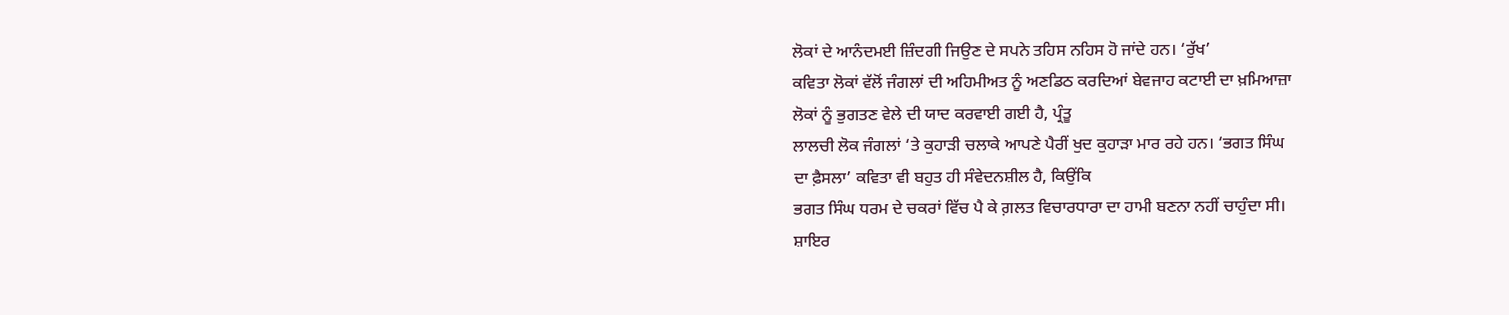ਲੋਕਾਂ ਦੇ ਆਨੰਦਮਈ ਜ਼ਿੰਦਗੀ ਜਿਉਣ ਦੇ ਸਪਨੇ ਤਹਿਸ ਨਹਿਸ ਹੋ ਜਾਂਦੇ ਹਨ। ‘ਰੁੱਖ’
ਕਵਿਤਾ ਲੋਕਾਂ ਵੱਲੋਂ ਜੰਗਲਾਂ ਦੀ ਅਹਿਮੀਅਤ ਨੂੰ ਅਣਡਿਠ ਕਰਦਿਆਂ ਬੇਵਜਾਹ ਕਟਾਈ ਦਾ ਖ਼ਮਿਆਜ਼ਾ
ਲੋਕਾਂ ਨੂੰ ਭੁਗਤਣ ਵੇਲੇ ਦੀ ਯਾਦ ਕਰਵਾਈ ਗਈ ਹੈ, ਪ੍ਰੰਤੂ
ਲਾਲਚੀ ਲੋਕ ਜੰਗਲਾਂ ‘ਤੇ ਕੁਹਾੜੀ ਚਲਾਕੇ ਆਪਣੇ ਪੈਰੀਂ ਖੁਦ ਕੁਹਾੜਾ ਮਾਰ ਰਹੇ ਹਨ। ‘ਭਗਤ ਸਿੰਘ
ਦਾ ਫ਼ੈਸਲਾ’ ਕਵਿਤਾ ਵੀ ਬਹੁਤ ਹੀ ਸੰਵੇਦਨਸ਼ੀਲ ਹੈ, ਕਿਉਂਕਿ
ਭਗਤ ਸਿੰਘ ਧਰਮ ਦੇ ਚਕਰਾਂ ਵਿੱਚ ਪੈ ਕੇ ਗ਼ਲਤ ਵਿਚਾਰਧਾਰਾ ਦਾ ਹਾਮੀ ਬਣਨਾ ਨਹੀਂ ਚਾਹੁੰਦਾ ਸੀ।
ਸ਼ਾਇਰ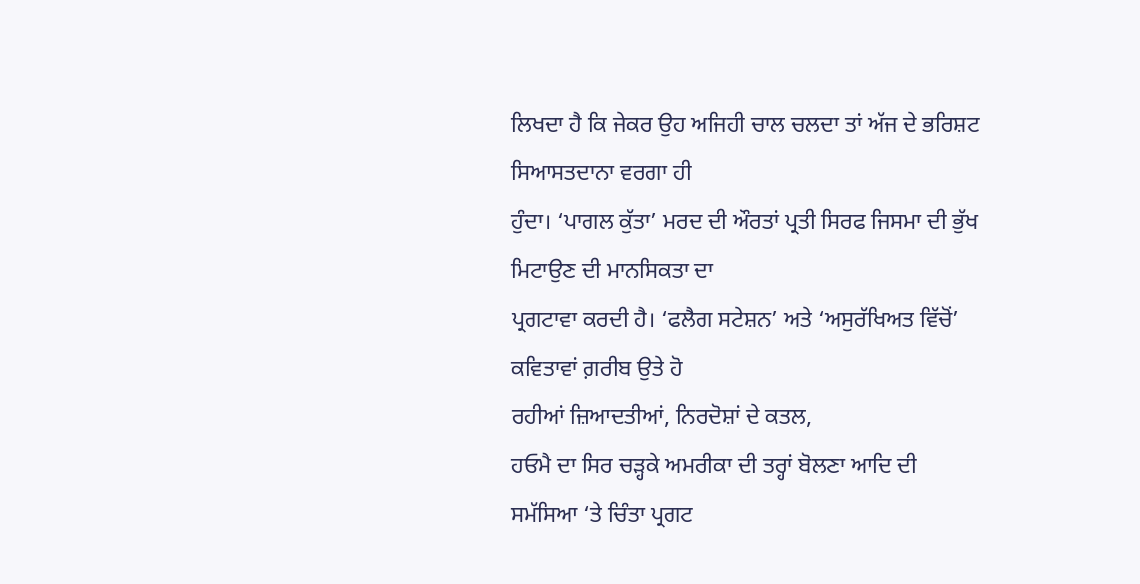ਲਿਖਦਾ ਹੈ ਕਿ ਜੇਕਰ ਉਹ ਅਜਿਹੀ ਚਾਲ ਚਲਦਾ ਤਾਂ ਅੱਜ ਦੇ ਭਰਿਸ਼ਟ ਸਿਆਸਤਦਾਨਾ ਵਰਗਾ ਹੀ
ਹੁੰਦਾ। ‘ਪਾਗਲ ਕੁੱਤਾ’ ਮਰਦ ਦੀ ਔਰਤਾਂ ਪ੍ਰਤੀ ਸਿਰਫ ਜਿਸਮਾ ਦੀ ਭੁੱਖ ਮਿਟਾਉਣ ਦੀ ਮਾਨਸਿਕਤਾ ਦਾ
ਪ੍ਰਗਟਾਵਾ ਕਰਦੀ ਹੈ। ‘ਫਲੈਗ ਸਟੇਸ਼ਨ’ ਅਤੇ ‘ਅਸੁਰੱਖਿਅਤ ਵਿੱਚੋਂ’ ਕਵਿਤਾਵਾਂ ਗ਼ਰੀਬ ਉਤੇ ਹੋ
ਰਹੀਆਂ ਜ਼ਿਆਦਤੀਆਂ, ਨਿਰਦੋਸ਼ਾਂ ਦੇ ਕਤਲ,
ਹਓਮੈ ਦਾ ਸਿਰ ਚੜ੍ਹਕੇ ਅਮਰੀਕਾ ਦੀ ਤਰ੍ਹਾਂ ਬੋਲਣਾ ਆਦਿ ਦੀ
ਸਮੱਸਿਆ ‘ਤੇ ਚਿੰਤਾ ਪ੍ਰਗਟ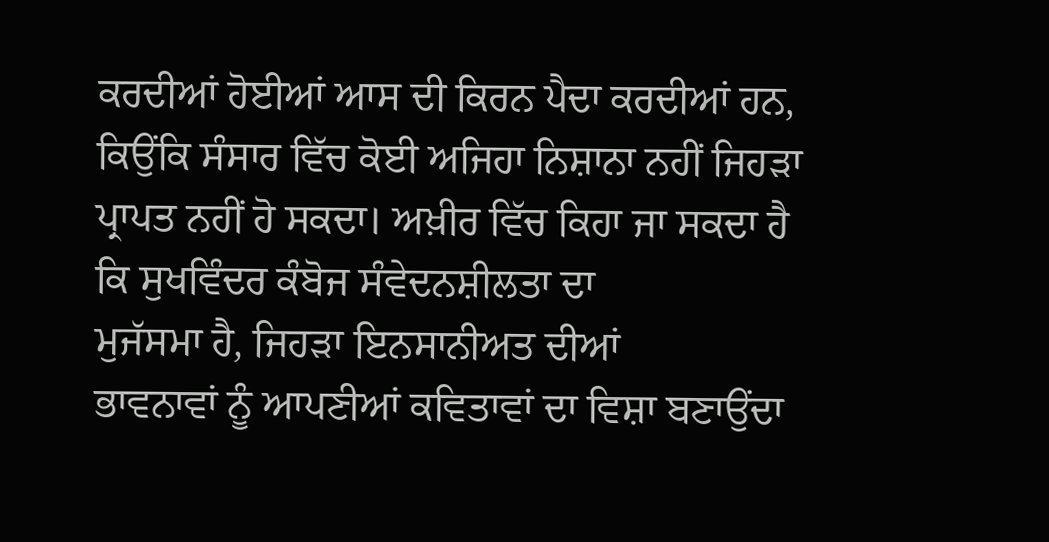ਕਰਦੀਆਂ ਹੋਈਆਂ ਆਸ ਦੀ ਕਿਰਨ ਪੈਦਾ ਕਰਦੀਆਂ ਹਨ, ਕਿਉਂਕਿ ਸੰਸਾਰ ਵਿੱਚ ਕੋਈ ਅਜਿਹਾ ਨਿਸ਼ਾਨਾ ਨਹੀਂ ਜਿਹੜਾ
ਪ੍ਰਾਪਤ ਨਹੀਂ ਹੋ ਸਕਦਾ। ਅਖ਼ੀਰ ਵਿੱਚ ਕਿਹਾ ਜਾ ਸਕਦਾ ਹੈ ਕਿ ਸੁਖਵਿੰਦਰ ਕੰਬੋਜ ਸੰਵੇਦਨਸ਼ੀਲਤਾ ਦਾ
ਮੁਜੱਸਮਾ ਹੈ, ਜਿਹੜਾ ਇਨਸਾਨੀਅਤ ਦੀਆਂ
ਭਾਵਨਾਵਾਂ ਨੂੰ ਆਪਣੀਆਂ ਕਵਿਤਾਵਾਂ ਦਾ ਵਿਸ਼ਾ ਬਣਾਉਂਦਾ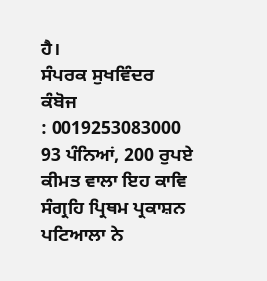ਹੈ।
ਸੰਪਰਕ ਸੁਖਵਿੰਦਰ ਕੰਬੋਜ
: 0019253083000
93 ਪੰਨਿਆਂ, 200 ਰੁਪਏ ਕੀਮਤ ਵਾਲਾ ਇਹ ਕਾਵਿ ਸੰਗ੍ਰਹਿ ਪ੍ਰਿਥਮ ਪ੍ਰਕਾਸ਼ਨ
ਪਟਿਆਲਾ ਨੇ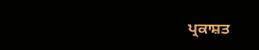ਪ੍ਰਕਾਸ਼ਤ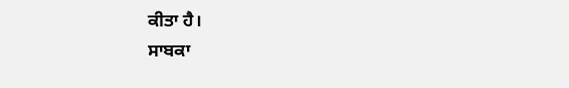ਕੀਤਾ ਹੈ।
ਸਾਬਕਾ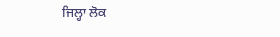ਜਿਲ੍ਹਾ ਲੋਕ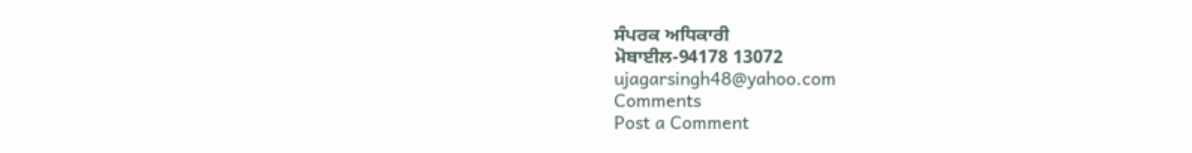ਸੰਪਰਕ ਅਧਿਕਾਰੀ
ਮੋਬਾਈਲ-94178 13072
ujagarsingh48@yahoo.com
Comments
Post a Comment